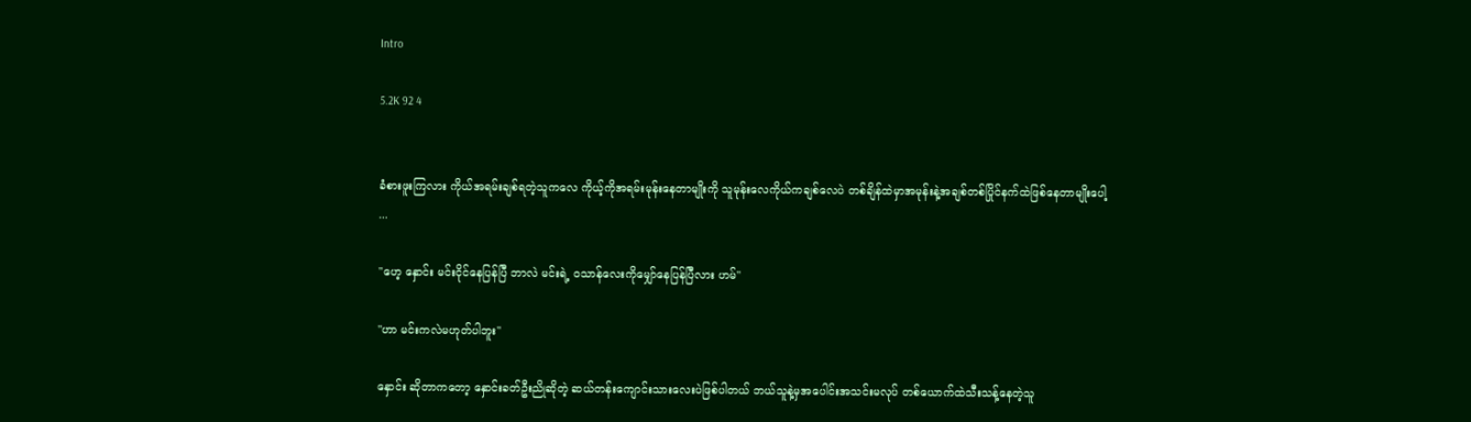Intro

5.2K 92 4


ခံစားဖူးကြလား ကိုယ်အရမ်းချစ်ရတဲ့သူကလေ ကိုယ့်ကိုအရမ်းမုန်းနေတာမျိုးကို သူမုန်းလေကိုယ်ကချစ်လေပဲ တစ်ချိန်ထဲမှာအမုန်းနဲ့အချစ်တစ်ပြိုင်နက်ထဲဖြစ်နေတာမျိုးပေါ့ ...

"ဟေ့ နှောင်း မင်းငိုင်နေပြန်ပြီ ဘာလဲ မင်းရဲ့ ၀သာန်လေးကိုမျှော်နေပြန်ပြီလား ဟမ်"

"ဟာ မင်းကလဲမဟုတ်ပါဘူး"

နှောင်း ဆိုတာကတော့ နှောင်းခတ်ဦးညိုဆိုတဲ့ ဆယ်တန်းကျောင်းသားလေးပဲဖြစ်ပါတယ် ဘယ်သူနဲ့မှအပေါင်းအသင်းမလုပ် တစ်ယောက်ထဲသီးသန့်နေတဲ့သူ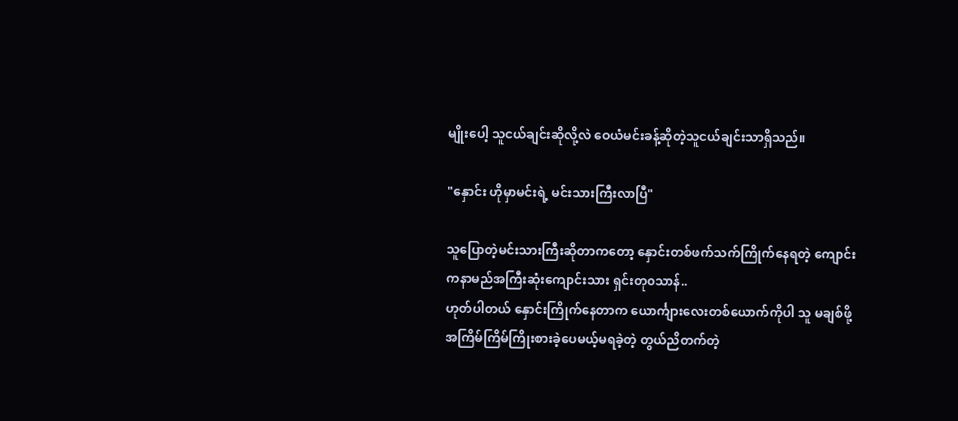မျိုးပေါ့ သူငယ်ချင်းဆိုလို့လဲ ဝေယံမင်းခန့်ဆိုတဲ့သူငယ်ချင်းသာရှိသည်။

"နှောင်း ဟိုမှာမင်းရဲ့ မင်းသားကြီးလာပြီ"

သူပြောတဲ့မင်းသားကြီးဆိုတာကတော့ နှောင်းတစ်ဖက်သက်ကြိုက်နေရတဲ့ ကျောင်းကနာမည်အကြီးဆုံးကျောင်းသား ရှင်းတု၀သာန်..
ဟုတ်ပါတယ် နှောင်းကြိုက်နေတာက ယောင်္ကျားလေးတစ်ယောက်ကိုပါ သူ မချစ်ဖို့အကြိမ်ကြိမ်ကြိုးစားခဲ့ပေမယ့်မရခဲ့တဲ့ တွယ်ညိတက်တဲ့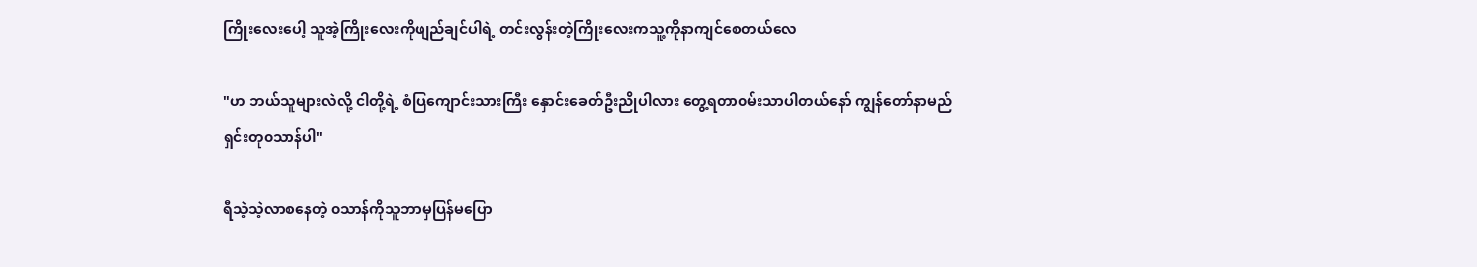ကြိုးလေးပေါ့ သူအဲ့ကြိုးလေးကိုဖျည်ချင်ပါရဲ့ တင်းလွန်းတဲ့ကြိုးလေးကသူ့ကိုနာကျင်စေတယ်လေ

"ဟ ဘယ်သူများလဲလို့ ငါတို့ရဲ့ စံပြကျောင်းသားကြီး နှောင်းခေတ်ဦးညိုပါလား တွေ့ရတာ၀မ်းသာပါတယ်နော် ကျွန်တော်နာမည် ရှင်းတု၀သာန်ပါ"

ရီသဲ့သဲ့လာစနေတဲ့ ၀သာန်ကိုသူဘာမှပြန်မပြော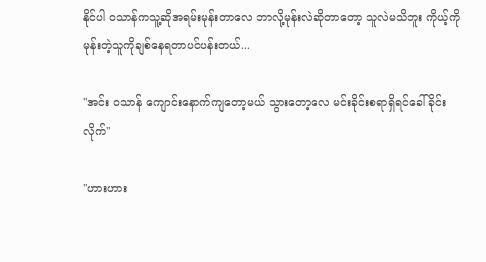နိုင်ပါ ၀သာန်ကသူ့ဆိုအရမ်းမုန်းတာလေ ဘာလို့မုန်းလဲဆိုတာတော့ သူလဲမသိဘူး ကိုယ့်ကိုမုန်းတဲ့သူကိုချစ်နေရတာပင်ပန်းတယ်...

"အင်း ဝသာန် ကျောင်းနောက်ကျတော့မယ် သွားတော့လေ မင်းခိုင်းစရာရှိရင်ခေါ်ခိုင်းလိုက်"

"ဟားဟား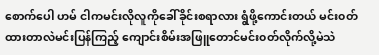စောက်ပေါ ဟမ် ငါကမင်းလိုလူကိုခေါ်ခိုင်းစရာလား ရွံဖို့ကောင်းတယ် မင်း၀တ်ထားတာလဲမင်းပြန်ကြည့် ကျောင်းစိမ်းအဖြူတောင်မင်း၀တ်လိုက်လို့မဲသဲ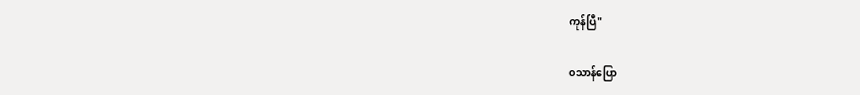ကုန်ပြီ"

၀သာန်ပြော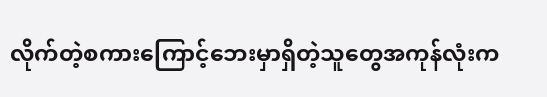လိုက်တဲ့စကားကြောင့်ဘေးမှာရှိတဲ့သူတွေအကုန်လုံးက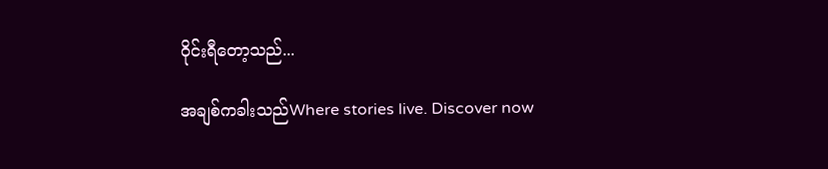ဝိုင်းရီတော့သည်...

အချစ်ကခါးသည်Where stories live. Discover now